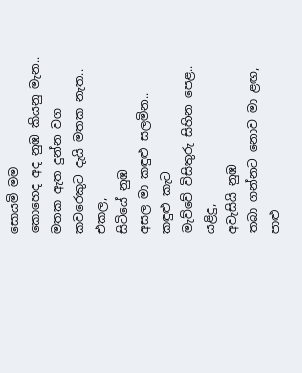සොයමි මම
කොහෙද අද නුඹ කියනු මැන..
මතක ඇත දුන්න වග
කවරෙකුට දැයි මතක නැත..
එකල,
සිටියේ නුඹ
අසල මා කඳුළු සලමින..
කඳුළු කැට
මැව්වේ විසිතුරු සිහින පෙළ..
යළිදු,
අවැසියි නුඹ
තබා ගන්නට නොව මා ළඟ,
පාළු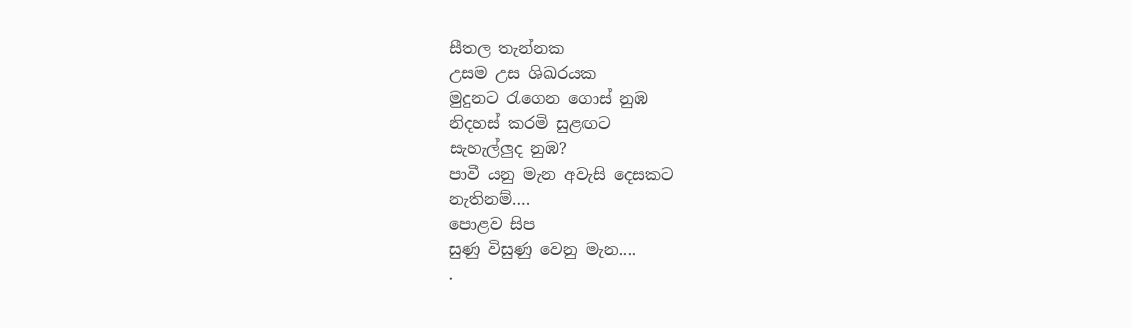සීතල තැන්නක
උසම උස ශිඛරයක
මුදුනට රැගෙන ගොස් නුඹ
නිදහස් කරමි සුළඟට
සැහැල්ලුද නුඹ?
පාවී යනු මැන අවැසි දෙසකට
නැතිනම්….
පොළව සිප
සුණු විසුණු වෙනු මැන....
.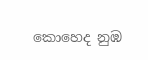කොහෙද නුඹ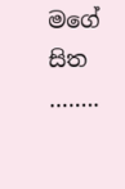මගේ සිත
……..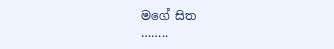මගේ සිත
……..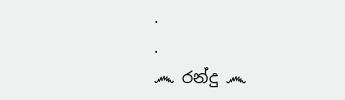.
.
෴ රන්දු ෴